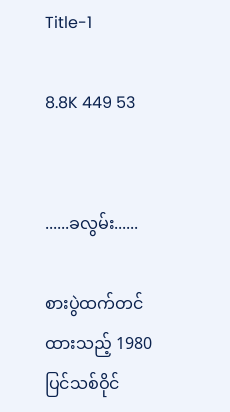Title-1

8.8K 449 53


......ခလွမ်း......

စားပွဲထက်တင်ထားသည့် 1980ပြင်သစ်ဝိုင်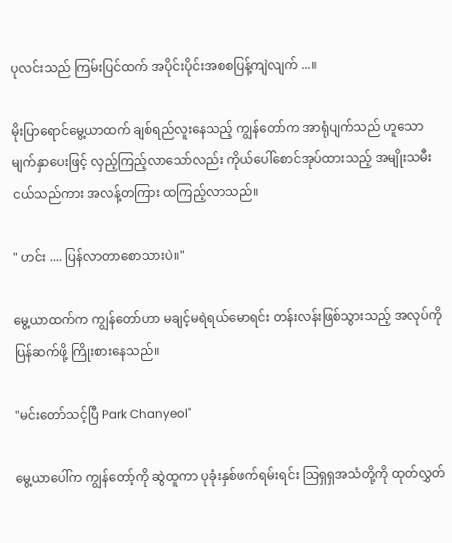ပုလင်းသည် ကြမ်းပြင်ထက် အပိုင်းပိုင်းအစစပြန့်ကျဲလျက် ...။

မိုးပြာရောင်မွေ့ယာထက် ချစ်ရည်လူးနေသည့် ကျွန်တော်က အာရုံပျက်သည် ဟူသော မျက်နှာပေးဖြင့် လှည့်ကြည့်လာသော်လည်း ကိုယ်ပေါ်စောင်အုပ်ထားသည့် အမျိုးသမီးငယ်သည်ကား အလန့်တကြား ထကြည့်လာသည်။

" ဟင်း .... ပြန်လာတာစောသားပဲ။"

မွေ့ယာထက်က ကျွန်တော်ဟာ မချင့်မရဲရယ်မောရင်း တန်းလန်းဖြစ်သွားသည့် အလုပ်ကို ပြန်ဆက်ဖို့ ကြိုးစားနေသည်။

"မင်းတော်သင့်ပြီ Park Chanyeol"

မွေ့ယာပေါ်က ကျွန်တော့်ကို ဆွဲထူကာ ပုခုံးနှစ်ဖက်ရမ်းရင်း သြရှရှအသံတို့ကို ထုတ်လွှတ်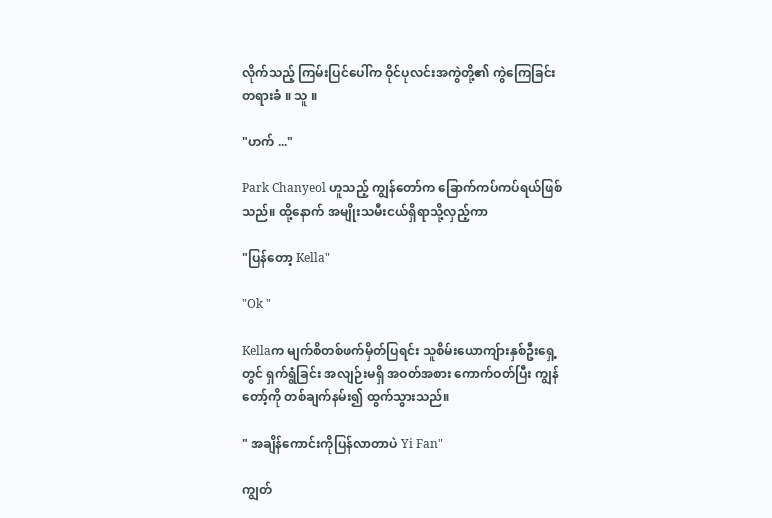လိုက်သည့် ကြမ်းပြင်ပေါ်က ဝိုင်ပုလင်းအကွဲတို့၏ ကွဲကြေခြင်း တရားခံ ။ သူ ။

"ဟက် ..."

Park Chanyeol ဟူသည့် ကျွန်တော်က ခြောက်ကပ်ကပ်ရယ်ဖြစ်သည်။ ထို့နောက် အမျိုးသမီးငယ်ရှိရာသို့လှည့်ကာ

"ပြန်တော့ Kella"

"Ok "

Kellaက မျက်စိတစ်ဖက်မှိတ်ပြရင်း သူစိမ်းယောကျ်ားနှစ်ဦးရှေ့တွင် ရှက်ရွံခြင်း အလျဉ်းမရှိ အဝတ်အစား ကောက်ဝတ်ပြီး ကျွန်တော့်ကို တစ်ချက်နမ်း၍ ထွက်သွားသည်။

" အချိန်ကောင်းကိုပြန်လာတာပဲ Yi Fan"

ကျွတ်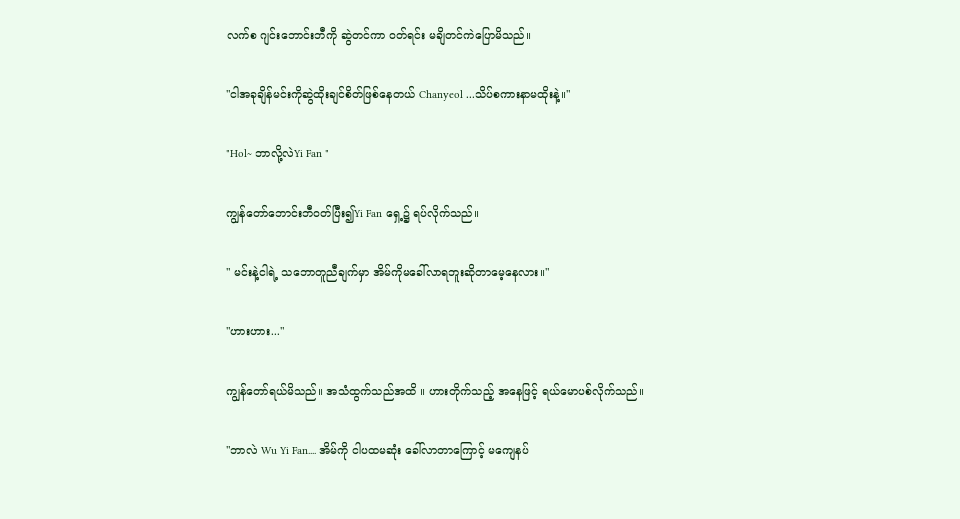လက်စ ဂျင်းဘောင်းဘီကို ဆွဲတင်ကာ ဝတ်ရင်း မချိတင်ကဲပြောမိသည်။

"ငါအခုချိန်မင်းကိုဆွဲထိုးချင်စိတ်ဖြစ်နေတယ် Chanyeol ...သိပ်စကားနာမထိုးနဲ့။"

"Hol~ ဘာလို့လဲYi Fan "

ကျွန်တော်ဘောင်းဘီဝတ်ပြီး၍Yi Fan ရှေ့၌ ရပ်လိုက်သည်။

" မင်းနဲ့ငါရဲ့ သဘောတူညီချက်မှာ အိမ်ကိုမခေါ်လာရဘူးဆိုတာမေ့နေလား။"

"ဟားဟား..."

ကျွန်တော်ရယ်မိသည်။ အသံထွက်သည်အထိ ။ ဟားတိုက်သည့် အနေဖြင့် ရယ်မောပစ်လိုက်သည်။

"ဘာလဲ Wu Yi Fan.... အိမ်ကို ငါပထမဆုံး ခေါ်လာတာကြောင့် မကျေနပ်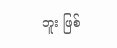ဘူး ဖြစ်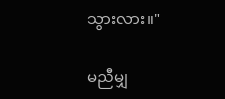သွားလား။"

မညီမျှ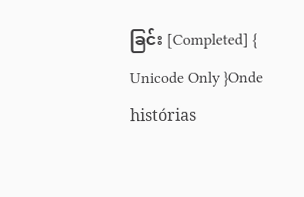ခြင်း [Completed] { Unicode Only }Onde histórias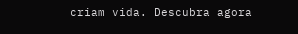criam vida. Descubra agora